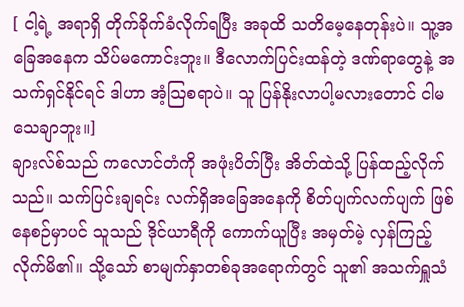[ ငါ့ရဲ့ အရာရှိ တိုက်ခိုက်ခံလိုက်ရပြီး အခုထိ သတိမေ့နေတုန်းပဲ။ သူ့အခြေအနေက သိပ်မကောင်းဘူး။ ဒီလောက်ပြင်းထန်တဲ့ ဒဏ်ရာတွေနဲ့ အသက်ရှင်နိုင်ရင် ဒါဟာ အံ့သြစရာပဲ။ သူ ပြန်နိုးလာပါ့မလားတောင် ငါမသေချာဘူး။]
ချားလ်စ်သည် ကလောင်တံကို အဖုံးပိတ်ပြီး အိတ်ထဲသို့ ပြန်ထည့်လိုက်သည်။ သက်ပြင်းချရင်း လက်ရှိအခြေအနေကို စိတ်ပျက်လက်ပျက် ဖြစ်နေစဉ်မှာပင် သူသည် ဒိုင်ယာရီကို ကောက်ယူပြီး အမှတ်မဲ့ လှန်ကြည့်လိုက်မိ၏။ သို့သော် စာမျက်နှာတစ်ခုအရောက်တွင် သူ၏ အသက်ရှူသံ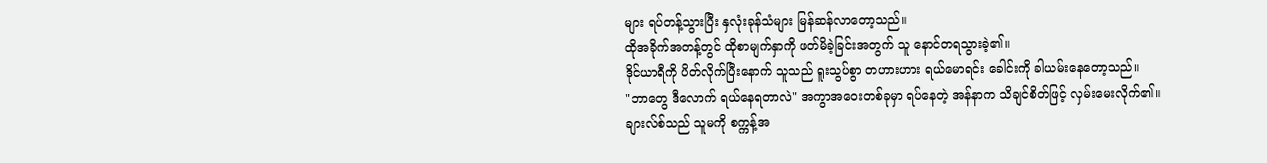များ ရပ်တန့်သွားပြီး နှလုံးခုန်သံများ မြန်ဆန်လာတော့သည်။
ထိုအခိုက်အတန့်တွင် ထိုစာမျက်နှာကို ဖတ်မိခဲ့ခြင်းအတွက် သူ နောင်တရသွားခဲ့၏။
ဒိုင်ယာရီကို ပိတ်လိုက်ပြီးနောက် သူသည် ရူးသွပ်စွာ တဟားဟား ရယ်မောရင်း ခေါင်းကို ခါယမ်းနေတော့သည်။
"ဘာတွေ ဒီလောက် ရယ်နေရတာလဲ" အကွာအဝေးတစ်ခုမှာ ရပ်နေတဲ့ အန်နာက သိချင်စိတ်ဖြင့် လှမ်းမေးလိုက်၏။
ချားလ်စ်သည် သူမကို စက္ကန့်အ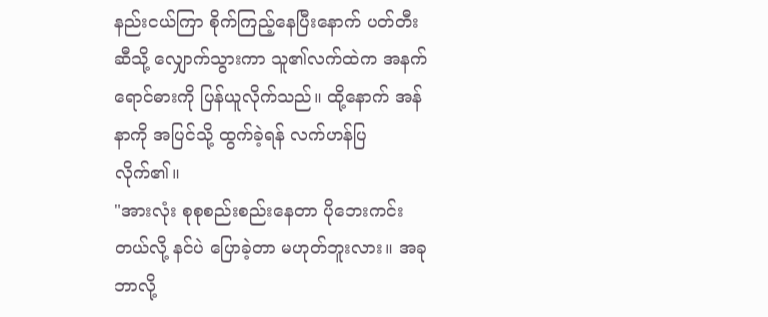နည်းငယ်ကြာ စိုက်ကြည့်နေပြီးနောက် ပတ်တီးဆီသို့ လျှောက်သွားကာ သူ၏လက်ထဲက အနက်ရောင်ဓားကို ပြန်ယူလိုက်သည်။ ထို့နောက် အန်နာကို အပြင်သို့ ထွက်ခဲ့ရန် လက်ဟန်ပြလိုက်၏။
"အားလုံး စုစုစည်းစည်းနေတာ ပိုဘေးကင်းတယ်လို့ နင်ပဲ ပြောခဲ့တာ မဟုတ်ဘူးလား။ အခု ဘာလို့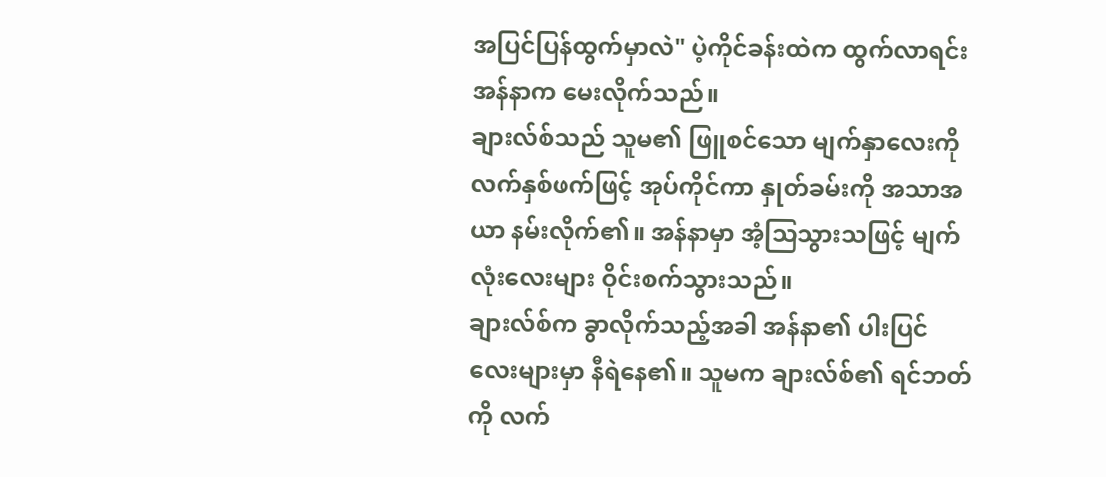အပြင်ပြန်ထွက်မှာလဲ" ပဲ့ကိုင်ခန်းထဲက ထွက်လာရင်း အန်နာက မေးလိုက်သည်။
ချားလ်စ်သည် သူမ၏ ဖြူစင်သော မျက်နှာလေးကို လက်နှစ်ဖက်ဖြင့် အုပ်ကိုင်ကာ နှုတ်ခမ်းကို အသာအယာ နမ်းလိုက်၏။ အန်နာမှာ အံ့သြသွားသဖြင့် မျက်လုံးလေးများ ဝိုင်းစက်သွားသည်။
ချားလ်စ်က ခွာလိုက်သည့်အခါ အန်နာ၏ ပါးပြင်လေးများမှာ နီရဲနေ၏။ သူမက ချားလ်စ်၏ ရင်ဘတ်ကို လက်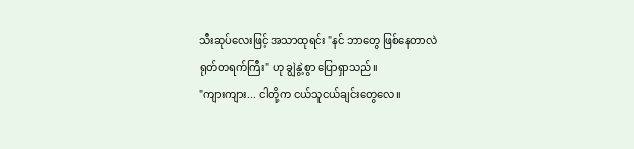သီးဆုပ်လေးဖြင့် အသာထုရင်း "နင် ဘာတွေ ဖြစ်နေတာလဲ ရုတ်တရက်ကြီး" ဟု ချွဲနွဲ့စွာ ပြောရှာသည်။
"ကျားကျား... ငါတို့က ငယ်သူငယ်ချင်းတွေလေ။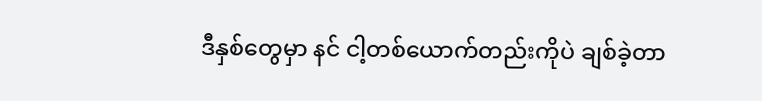ဒီနှစ်တွေမှာ နင် ငါ့တစ်ယောက်တည်းကိုပဲ ချစ်ခဲ့တာ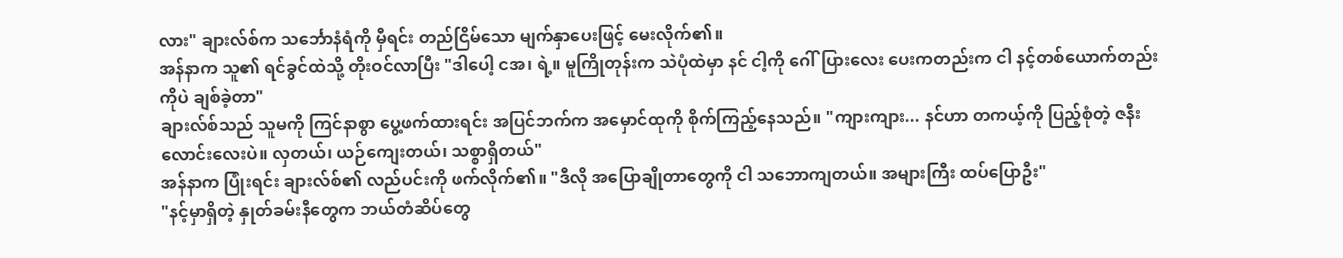လား" ချားလ်စ်က သင်္ဘောနံရံကို မှီရင်း တည်ငြိမ်သော မျက်နှာပေးဖြင့် မေးလိုက်၏။
အန်နာက သူ၏ ရင်ခွင်ထဲသို့ တိုးဝင်လာပြီး "ဒါပေါ့ ငအ၊ ရဲ့။ မူကြိုတုန်းက သဲပုံထဲမှာ နင် ငါ့ကို ဂေါ်ပြားလေး ပေးကတည်းက ငါ နင့်တစ်ယောက်တည်းကိုပဲ ချစ်ခဲ့တာ"
ချားလ်စ်သည် သူမကို ကြင်နာစွာ ပွေ့ဖက်ထားရင်း အပြင်ဘက်က အမှောင်ထုကို စိုက်ကြည့်နေသည်။ "ကျားကျား... နင်ဟာ တကယ့်ကို ပြည့်စုံတဲ့ ဇနီးလောင်းလေးပဲ။ လှတယ်၊ ယဉ်ကျေးတယ်၊ သစ္စာရှိတယ်"
အန်နာက ပြုံးရင်း ချားလ်စ်၏ လည်ပင်းကို ဖက်လိုက်၏။ "ဒီလို အပြောချိုတာတွေကို ငါ သဘောကျတယ်။ အများကြီး ထပ်ပြောဦး"
"နင့်မှာရှိတဲ့ နှုတ်ခမ်းနီတွေက ဘယ်တံဆိပ်တွေ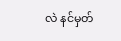လဲ နင်မှတ်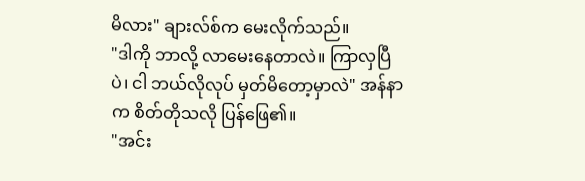မိလား" ချားလ်စ်က မေးလိုက်သည်။
"ဒါကို ဘာလို့ လာမေးနေတာလဲ။ ကြာလှပြီပဲ၊ ငါ ဘယ်လိုလုပ် မှတ်မိတော့မှာလဲ" အန်နာက စိတ်တိုသလို ပြန်ဖြေ၏။
"အင်း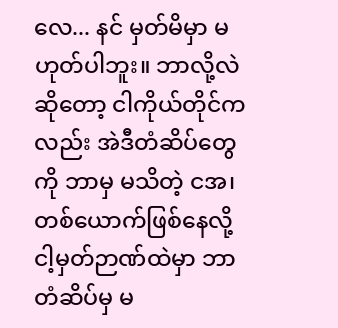လေ... နင် မှတ်မိမှာ မဟုတ်ပါဘူး။ ဘာလို့လဲဆိုတော့ ငါကိုယ်တိုင်ကလည်း အဲဒီတံဆိပ်တွေကို ဘာမှ မသိတဲ့ ငအ၊ တစ်ယောက်ဖြစ်နေလို့ ငါ့မှတ်ဉာဏ်ထဲမှာ ဘာတံဆိပ်မှ မ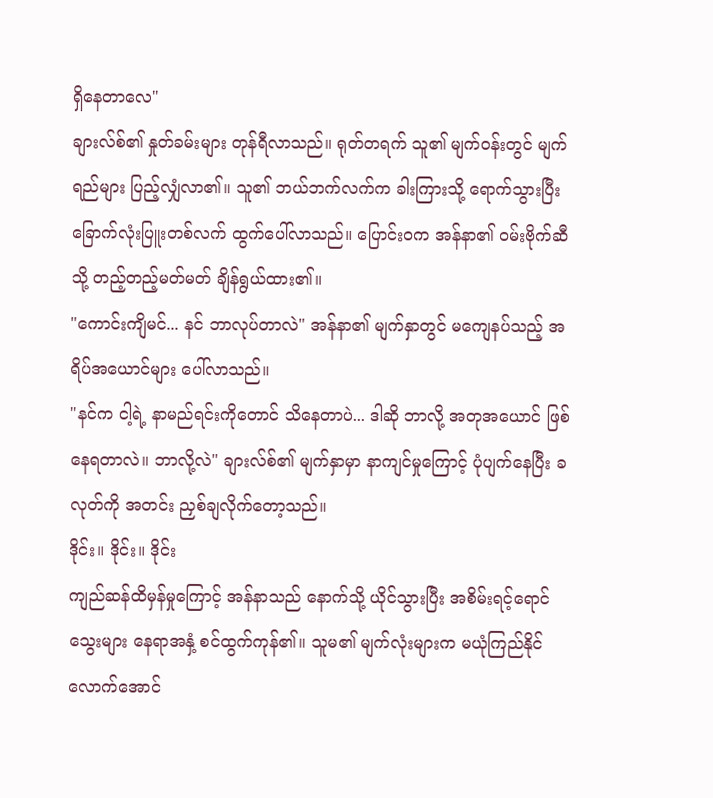ရှိနေတာလေ"
ချားလ်စ်၏ နှုတ်ခမ်းများ တုန်ရီလာသည်။ ရုတ်တရက် သူ၏ မျက်ဝန်းတွင် မျက်ရည်များ ပြည့်လျှံလာ၏။ သူ၏ ဘယ်ဘက်လက်က ခါးကြားသို့ ရောက်သွားပြီး ခြောက်လုံးပြူးတစ်လက် ထွက်ပေါ်လာသည်။ ပြောင်းဝက အန်နာ၏ ဝမ်းဗိုက်ဆီသို့ တည့်တည့်မတ်မတ် ချိန်ရွယ်ထား၏။
"ကောင်းကျိမင်... နင် ဘာလုပ်တာလဲ" အန်နာ၏ မျက်နှာတွင် မကျေနပ်သည့် အရိပ်အယောင်များ ပေါ်လာသည်။
"နင်က ငါ့ရဲ့ နာမည်ရင်းကိုတောင် သိနေတာပဲ... ဒါဆို ဘာလို့ အတုအယောင် ဖြစ်နေရတာလဲ။ ဘာလို့လဲ" ချားလ်စ်၏ မျက်နှာမှာ နာကျင်မှုကြောင့် ပုံပျက်နေပြီး ခလုတ်ကို အတင်း ညှစ်ချလိုက်တော့သည်။
ဒိုင်း။ ဒိုင်း။ ဒိုင်း
ကျည်ဆန်ထိမှန်မှုကြောင့် အန်နာသည် နောက်သို့ ယိုင်သွားပြီး အစိမ်းရင့်ရောင် သွေးများ နေရာအနှံ့ စင်ထွက်ကုန်၏။ သူမ၏ မျက်လုံးများက မယုံကြည်နိုင်လောက်အောင်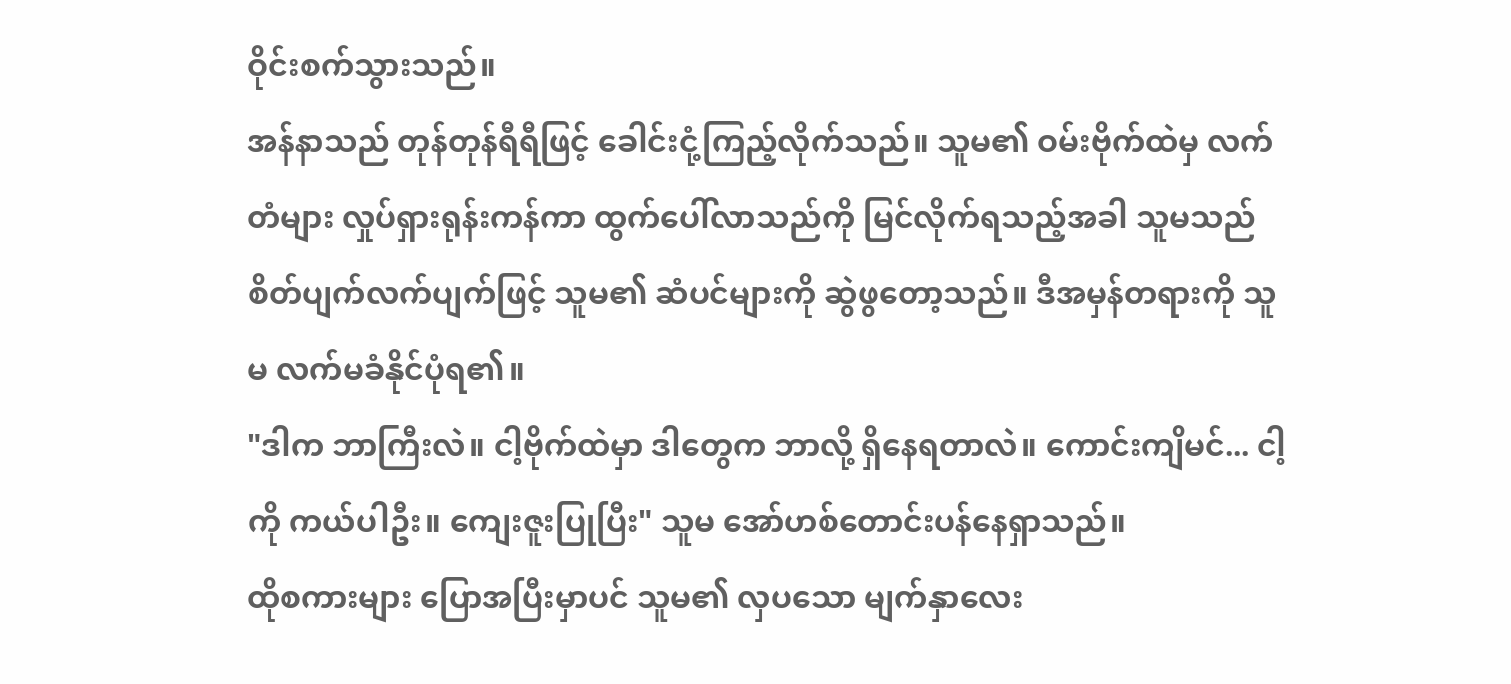ဝိုင်းစက်သွားသည်။
အန်နာသည် တုန်တုန်ရီရီဖြင့် ခေါင်းငုံ့ကြည့်လိုက်သည်။ သူမ၏ ဝမ်းဗိုက်ထဲမှ လက်တံများ လှုပ်ရှားရုန်းကန်ကာ ထွက်ပေါ်လာသည်ကို မြင်လိုက်ရသည့်အခါ သူမသည် စိတ်ပျက်လက်ပျက်ဖြင့် သူမ၏ ဆံပင်များကို ဆွဲဖွတော့သည်။ ဒီအမှန်တရားကို သူမ လက်မခံနိုင်ပုံရ၏။
"ဒါက ဘာကြီးလဲ။ ငါ့ဗိုက်ထဲမှာ ဒါတွေက ဘာလို့ ရှိနေရတာလဲ။ ကောင်းကျိမင်... ငါ့ကို ကယ်ပါဦး။ ကျေးဇူးပြုပြီး" သူမ အော်ဟစ်တောင်းပန်နေရှာသည်။
ထိုစကားများ ပြောအပြီးမှာပင် သူမ၏ လှပသော မျက်နှာလေး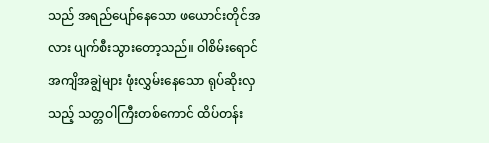သည် အရည်ပျော်နေသော ဖယောင်းတိုင်အလား ပျက်စီးသွားတော့သည်။ ဝါစိမ်းရောင် အကျိအချွဲများ ဖုံးလွှမ်းနေသော ရုပ်ဆိုးလှသည့် သတ္တဝါကြီးတစ်ကောင် ထိပ်တန်း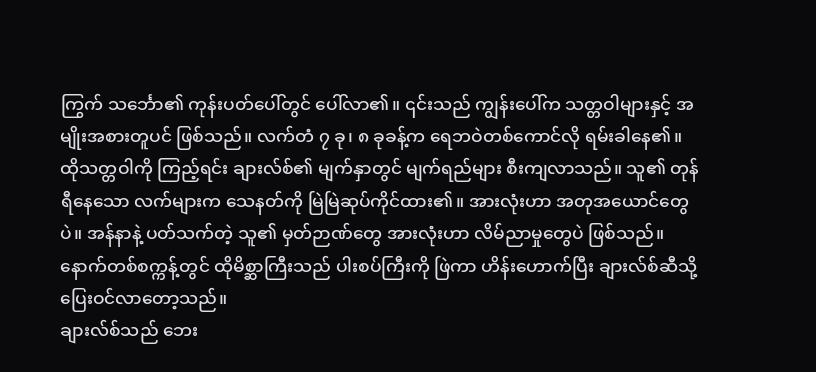ကြွက် သင်္ဘော၏ ကုန်းပတ်ပေါ်တွင် ပေါ်လာ၏။ ၎င်းသည် ကျွန်းပေါ်က သတ္တဝါများနှင့် အမျိုးအစားတူပင် ဖြစ်သည်။ လက်တံ ၇ ခု၊ ၈ ခုခန့်က ရေဘဝဲတစ်ကောင်လို ရမ်းခါနေ၏။
ထိုသတ္တဝါကို ကြည့်ရင်း ချားလ်စ်၏ မျက်နှာတွင် မျက်ရည်များ စီးကျလာသည်။ သူ၏ တုန်ရီနေသော လက်များက သေနတ်ကို မြဲမြဲဆုပ်ကိုင်ထား၏။ အားလုံးဟာ အတုအယောင်တွေပဲ။ အန်နာနဲ့ ပတ်သက်တဲ့ သူ၏ မှတ်ဉာဏ်တွေ အားလုံးဟာ လိမ်ညာမှုတွေပဲ ဖြစ်သည်။
နောက်တစ်စက္ကန့်တွင် ထိုမိစ္ဆာကြီးသည် ပါးစပ်ကြီးကို ဖြဲကာ ဟိန်းဟောက်ပြီး ချားလ်စ်ဆီသို့ ပြေးဝင်လာတော့သည်။
ချားလ်စ်သည် ဘေး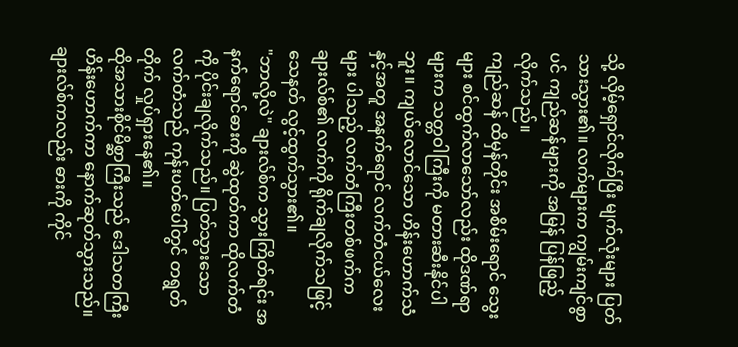သို့ လှိမ့်ရှောင်လိုက်ပြီး မျက်လုံးများ ပြတ်သားသွား၏။ လက်များက ကျွမ်းကျင်စွာပင် ကျည်ဆန်များကို အမြန် ပြန်ဖြည့်လိုက်သည်။
ကျည်ဆန် ထိမှန်တိုင်း အစိမ်းရောင် သွေးများ စင်ထွက်လာသော်လည်း ထိုဒဏ်ရာများက သတ္တဝါကြီးကို မတားဆီးနိုင်ပါဘူး။ ကျယ်လောင်သော ဟိန်းဟောက်သံနှင့်အတူ အနက်ရောင် လက်တံငယ်လေးများ ပါသည့် လက်တံကြီးတစ်ဖက်က ချားလ်စ်၏ လက်ကို ရိုက်ချလိုက်သဖြင့် သေနတ် လွင့်ထွက်သွား၏။
"ဘာလို့လဲ" ချားလ်စ်က သွားကြိတ်ရင်း အနက်ရောင်ဓားကို ဆွဲထုတ်ကာ ထိုလက်တံကို ပိုင်းချလိုက်သည်။ ပြတ်သွားသော လက်တံသည် ကုန်းပတ်ပေါ်တွင် တရွတ်တိုက် လှုပ်ရှားနေ၏။
ထိုအသားစိုင်မိစ္ဆာကြီးသည် ဒေါသတကြီး ဟိန်းဟောက်ကာ နောက်ဆုတ်သွားသည်။ ချားလ်စ်ကလည်း ဓားကို ကိုင်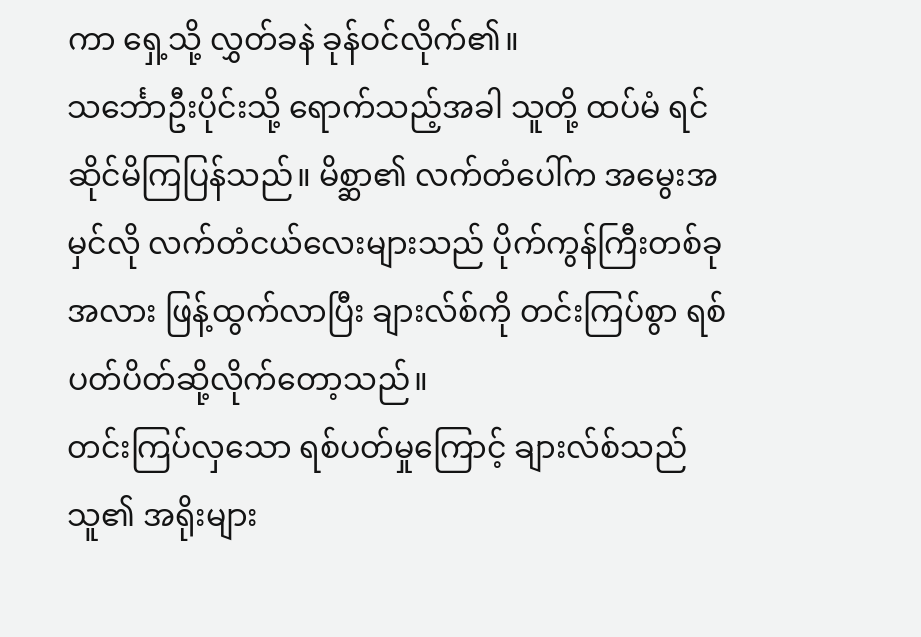ကာ ရှေ့သို့ လွှတ်ခနဲ ခုန်ဝင်လိုက်၏။
သင်္ဘောဦးပိုင်းသို့ ရောက်သည့်အခါ သူတို့ ထပ်မံ ရင်ဆိုင်မိကြပြန်သည်။ မိစ္ဆာ၏ လက်တံပေါ်က အမွေးအမှင်လို လက်တံငယ်လေးများသည် ပိုက်ကွန်ကြီးတစ်ခုအလား ဖြန့်ထွက်လာပြီး ချားလ်စ်ကို တင်းကြပ်စွာ ရစ်ပတ်ပိတ်ဆို့လိုက်တော့သည်။
တင်းကြပ်လှသော ရစ်ပတ်မှုကြောင့် ချားလ်စ်သည် သူ၏ အရိုးများ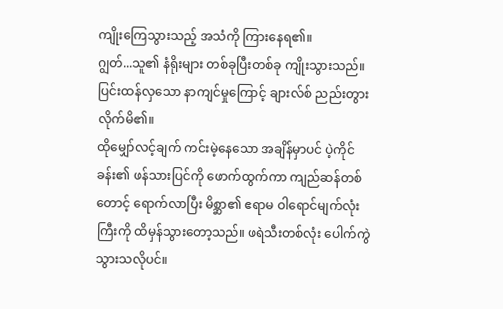ကျိုးကြေသွားသည့် အသံကို ကြားနေရ၏။
ဂျွတ်...သူ၏ နံရိုးများ တစ်ခုပြီးတစ်ခု ကျိုးသွားသည်။ ပြင်းထန်လှသော နာကျင်မှုကြောင့် ချားလ်စ် ညည်းတွားလိုက်မိ၏။
ထိုမျှော်လင့်ချက် ကင်းမဲ့နေသော အချိန်မှာပင် ပဲ့ကိုင်ခန်း၏ ဖန်သားပြင်ကို ဖောက်ထွက်ကာ ကျည်ဆန်တစ်တောင့် ရောက်လာပြီး မိစ္ဆာ၏ ဧရာမ ဝါရောင်မျက်လုံးကြီးကို ထိမှန်သွားတော့သည်။ ဖရဲသီးတစ်လုံး ပေါက်ကွဲသွားသလိုပင်။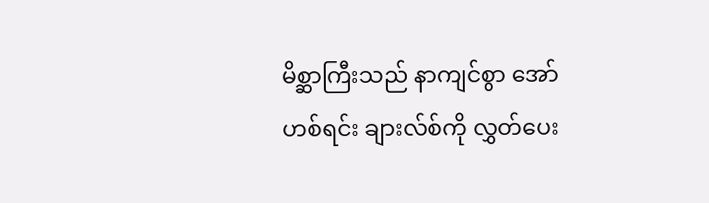မိစ္ဆာကြီးသည် နာကျင်စွာ အော်ဟစ်ရင်း ချားလ်စ်ကို လွှတ်ပေး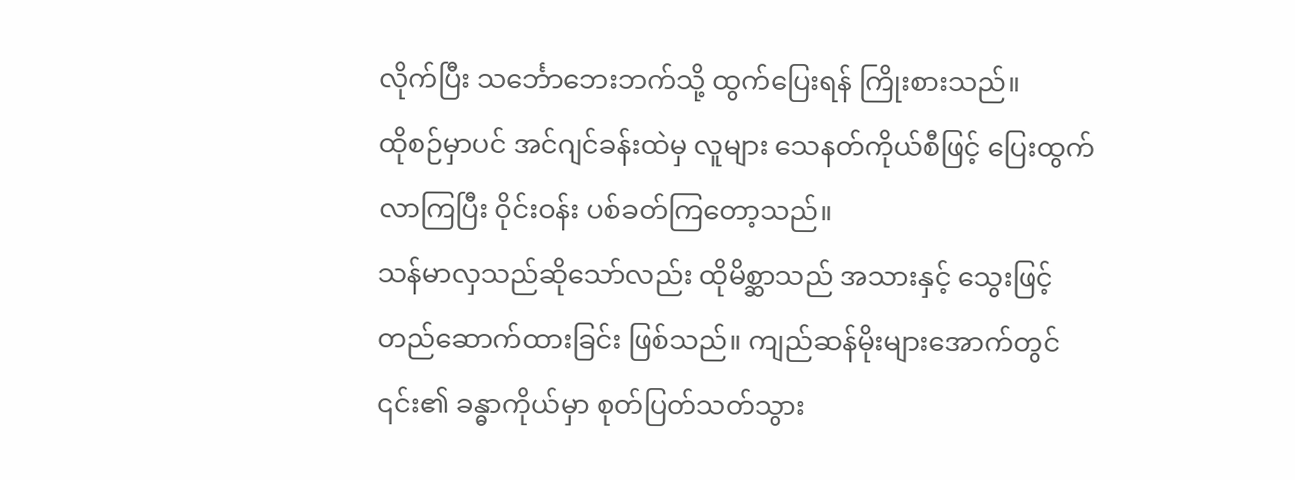လိုက်ပြီး သင်္ဘောဘေးဘက်သို့ ထွက်ပြေးရန် ကြိုးစားသည်။
ထိုစဉ်မှာပင် အင်ဂျင်ခန်းထဲမှ လူများ သေနတ်ကိုယ်စီဖြင့် ပြေးထွက်လာကြပြီး ဝိုင်းဝန်း ပစ်ခတ်ကြတော့သည်။
သန်မာလှသည်ဆိုသော်လည်း ထိုမိစ္ဆာသည် အသားနှင့် သွေးဖြင့် တည်ဆောက်ထားခြင်း ဖြစ်သည်။ ကျည်ဆန်မိုးများအောက်တွင် ၎င်း၏ ခန္ဓာကိုယ်မှာ စုတ်ပြတ်သတ်သွား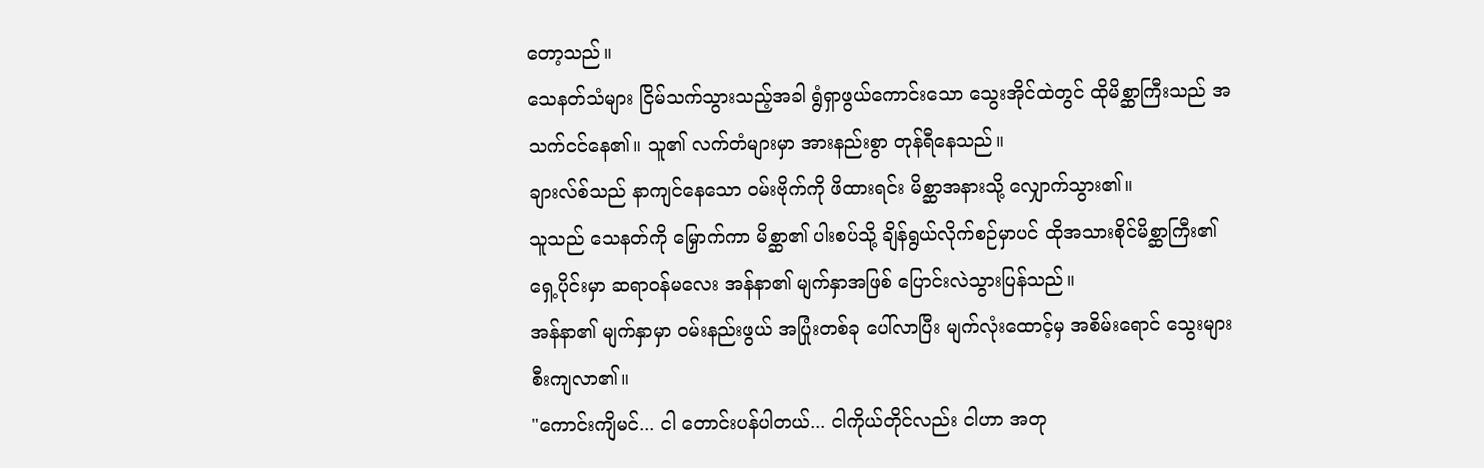တော့သည်။
သေနတ်သံများ ငြိမ်သက်သွားသည့်အခါ ရွံရှာဖွယ်ကောင်းသော သွေးအိုင်ထဲတွင် ထိုမိစ္ဆာကြီးသည် အသက်ငင်နေ၏။ သူ၏ လက်တံများမှာ အားနည်းစွာ တုန်ရီနေသည်။
ချားလ်စ်သည် နာကျင်နေသော ဝမ်းဗိုက်ကို ဖိထားရင်း မိစ္ဆာအနားသို့ လျှောက်သွား၏။
သူသည် သေနတ်ကို မြှောက်ကာ မိစ္ဆာ၏ ပါးစပ်သို့ ချိန်ရွယ်လိုက်စဉ်မှာပင် ထိုအသားစိုင်မိစ္ဆာကြီး၏ ရှေ့ပိုင်းမှာ ဆရာဝန်မလေး အန်နာ၏ မျက်နှာအဖြစ် ပြောင်းလဲသွားပြန်သည်။
အန်နာ၏ မျက်နှာမှာ ဝမ်းနည်းဖွယ် အပြုံးတစ်ခု ပေါ်လာပြီး မျက်လုံးထောင့်မှ အစိမ်းရောင် သွေးများ စီးကျလာ၏။
"ကောင်းကျိမင်... ငါ တောင်းပန်ပါတယ်... ငါကိုယ်တိုင်လည်း ငါဟာ အတု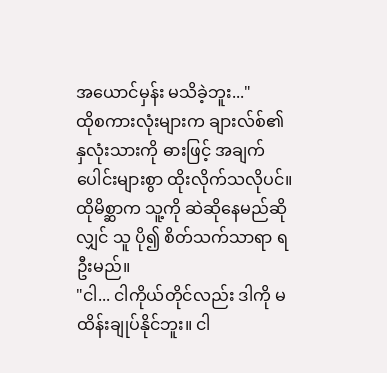အယောင်မှန်း မသိခဲ့ဘူး..."
ထိုစကားလုံးများက ချားလ်စ်၏ နှလုံးသားကို ဓားဖြင့် အချက်ပေါင်းများစွာ ထိုးလိုက်သလိုပင်။ ထိုမိစ္ဆာက သူ့ကို ဆဲဆိုနေမည်ဆိုလျှင် သူ ပို၍ စိတ်သက်သာရာ ရဦးမည်။
"ငါ... ငါကိုယ်တိုင်လည်း ဒါကို မထိန်းချုပ်နိုင်ဘူး။ ငါ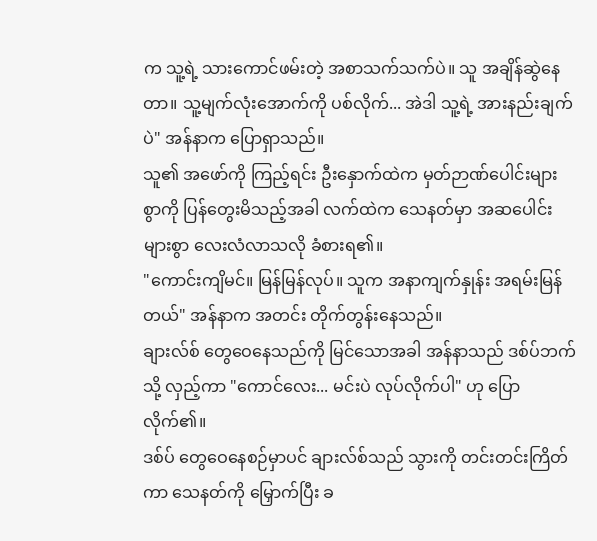က သူ့ရဲ့ သားကောင်ဖမ်းတဲ့ အစာသက်သက်ပဲ။ သူ အချိန်ဆွဲနေတာ။ သူ့မျက်လုံးအောက်ကို ပစ်လိုက်... အဲဒါ သူ့ရဲ့ အားနည်းချက်ပဲ" အန်နာက ပြောရှာသည်။
သူ၏ အဖော်ကို ကြည့်ရင်း ဦးနှောက်ထဲက မှတ်ဉာဏ်ပေါင်းများစွာကို ပြန်တွေးမိသည့်အခါ လက်ထဲက သေနတ်မှာ အဆပေါင်းများစွာ လေးလံလာသလို ခံစားရ၏။
"ကောင်းကျိမင်။ မြန်မြန်လုပ်။ သူက အနာကျက်နှုန်း အရမ်းမြန်တယ်" အန်နာက အတင်း တိုက်တွန်းနေသည်။
ချားလ်စ် တွေဝေနေသည်ကို မြင်သောအခါ အန်နာသည် ဒစ်ပ်ဘက်သို့ လှည့်ကာ "ကောင်လေး... မင်းပဲ လုပ်လိုက်ပါ" ဟု ပြောလိုက်၏။
ဒစ်ပ် တွေဝေနေစဉ်မှာပင် ချားလ်စ်သည် သွားကို တင်းတင်းကြိတ်ကာ သေနတ်ကို မြှောက်ပြီး ခ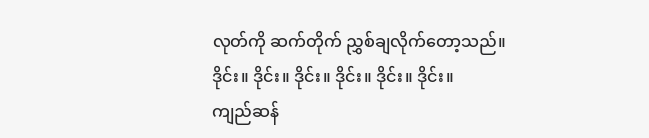လုတ်ကို ဆက်တိုက် ညွှစ်ချလိုက်တော့သည်။
ဒိုင်း။ ဒိုင်း။ ဒိုင်း။ ဒိုင်း။ ဒိုင်း။ ဒိုင်း။
ကျည်ဆန်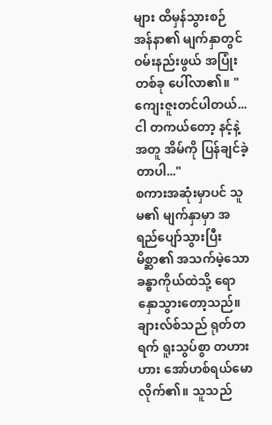များ ထိမှန်သွားစဉ် အန်နာ၏ မျက်နှာတွင် ဝမ်းနည်းဖွယ် အပြုံးတစ်ခု ပေါ်လာ၏။ "ကျေးဇူးတင်ပါတယ်... ငါ တကယ်တော့ နင့်နဲ့အတူ အိမ်ကို ပြန်ချင်ခဲ့တာပါ..."
စကားအဆုံးမှာပင် သူမ၏ မျက်နှာမှာ အရည်ပျော်သွားပြီး မိစ္ဆာ၏ အသက်မဲ့သော ခန္ဓာကိုယ်ထဲသို့ ရောနှောသွားတော့သည်။
ချားလ်စ်သည် ရုတ်တရက် ရူးသွပ်စွာ တဟားဟား အော်ဟစ်ရယ်မောလိုက်၏။ သူသည်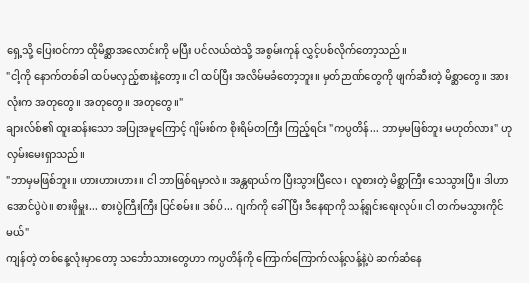ရှေ့သို့ ပြေးဝင်ကာ ထိုမိစ္ဆာအလောင်းကို မပြီး ပင်လယ်ထဲသို့ အစွမ်းကုန် လွှင့်ပစ်လိုက်တော့သည်။
"ငါ့ကို နောက်တစ်ခါ ထပ်မလှည့်စားနဲ့တော့။ ငါ ထပ်ပြီး အလိမ်မခံတော့ဘူး။ မှတ်ဉာဏ်တွေကို ဖျက်ဆီးတဲ့ မိစ္ဆာတွေ။ အားလုံးက အတုတွေ။ အတုတွေ။ အတုတွေ။"
ချားလ်စ်၏ ထူးဆန်းသော အပြုအမူကြောင့် ဂျိမ်းစ်က စိုးရိမ်တကြီး ကြည့်ရင်း "ကပ္ပတိန်... ဘာမှမဖြစ်ဘူး မဟုတ်လား" ဟု လှမ်းမေးရှာသည်။
"ဘာမှမဖြစ်ဘူး။ ဟားဟားဟား။ ငါ ဘာဖြစ်ရမှာလဲ။ အန္တရာယ်က ပြီးသွားပြီလေ၊ လူစားတဲ့ မိစ္ဆာကြီး သေသွားပြီ။ ဒါဟာ အောင်ပွဲပဲ။ စားဖိုမှူး... စားပွဲကြီးကြီး ပြင်စမ်း။ ဒစ်ပ်... ဂျက်ကို ခေါ်ပြီး ဒီနေရာကို သန့်ရှင်းရေးလုပ်။ ငါ တက်မသွားကိုင်မယ်"
ကျန်တဲ့ တစ်နေ့လုံးမှာတော့ သင်္ဘောသားတွေဟာ ကပ္ပတိန်ကို ကြောက်ကြောက်လန့်လန့်နဲ့ပဲ ဆက်ဆံနေ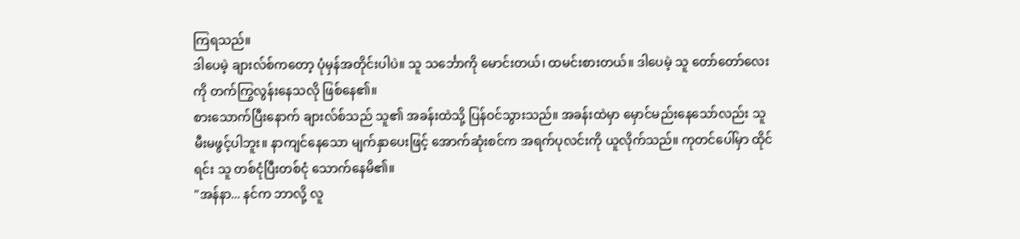ကြရသည်။
ဒါပေမဲ့ ချားလ်စ်ကတော့ ပုံမှန်အတိုင်းပါပဲ။ သူ သင်္ဘောကို မောင်းတယ်၊ ထမင်းစားတယ်။ ဒါပေမဲ့ သူ တော်တော်လေးကို တက်ကြွလွန်းနေသလို ဖြစ်နေ၏။
စားသောက်ပြီးနောက် ချားလ်စ်သည် သူ၏ အခန်းထဲသို့ ပြန်ဝင်သွားသည်။ အခန်းထဲမှာ မှောင်မည်းနေသော်လည်း သူ မီးမဖွင့်ပါဘူး။ နာကျင်နေသော မျက်နှာပေးဖြင့် အောက်ဆုံးစင်က အရက်ပုလင်းကို ယူလိုက်သည်။ ကုတင်ပေါ်မှာ ထိုင်ရင်း သူ တစ်ငုံပြီးတစ်ငုံ သောက်နေမိ၏။
"အန်နာ... နင်က ဘာလို့ လူ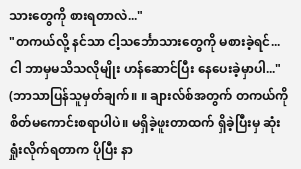သားတွေကို စားရတာလဲ..."
"တကယ်လို့ နင်သာ ငါ့သင်္ဘောသားတွေကို မစားခဲ့ရင်... ငါ ဘာမှမသိသလိုမျိုး ဟန်ဆောင်ပြီး နေပေးခဲ့မှာပါ..."
(ဘာသာပြန်သူမှတ်ချက်။ ။ ချားလ်စ်အတွက် တကယ်ကို စိတ်မကောင်းစရာပါပဲ။ မရှိခဲ့ဖူးတာထက် ရှိခဲ့ပြီးမှ ဆုံးရှုံးလိုက်ရတာက ပိုပြီး နာ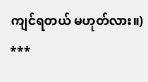ကျင်ရတယ် မဟုတ်လား။)
***